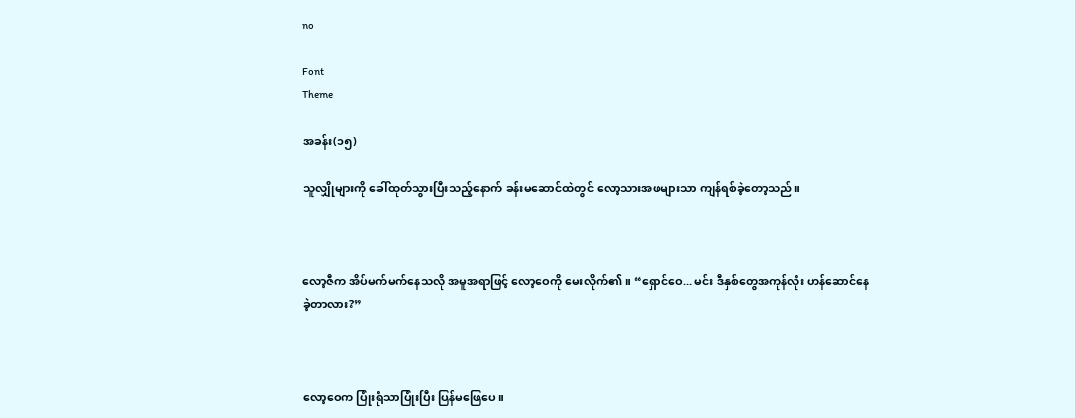no

Font
Theme

အခန်း(၁၅)

သူလျှိုများကို ခေါ်ထုတ်သွားပြီးသည့်နောက် ခန်းမဆောင်ထဲတွင် လော့သားအဖများသာ ကျန်ရစ်ခဲ့တော့သည်။



လော့ဇီက အိပ်မက်မက်နေသလို အမူအရာဖြင့် လော့ဝေကို မေးလိုက်၏။ “ရှောင်ဝေ... မင်း ဒီနှစ်တွေအကုန်လုံး ဟန်ဆောင်နေခဲ့တာလား?”



လော့ဝေက ပြုံးရုံသာပြုံးပြီး ပြန်မဖြေပေ။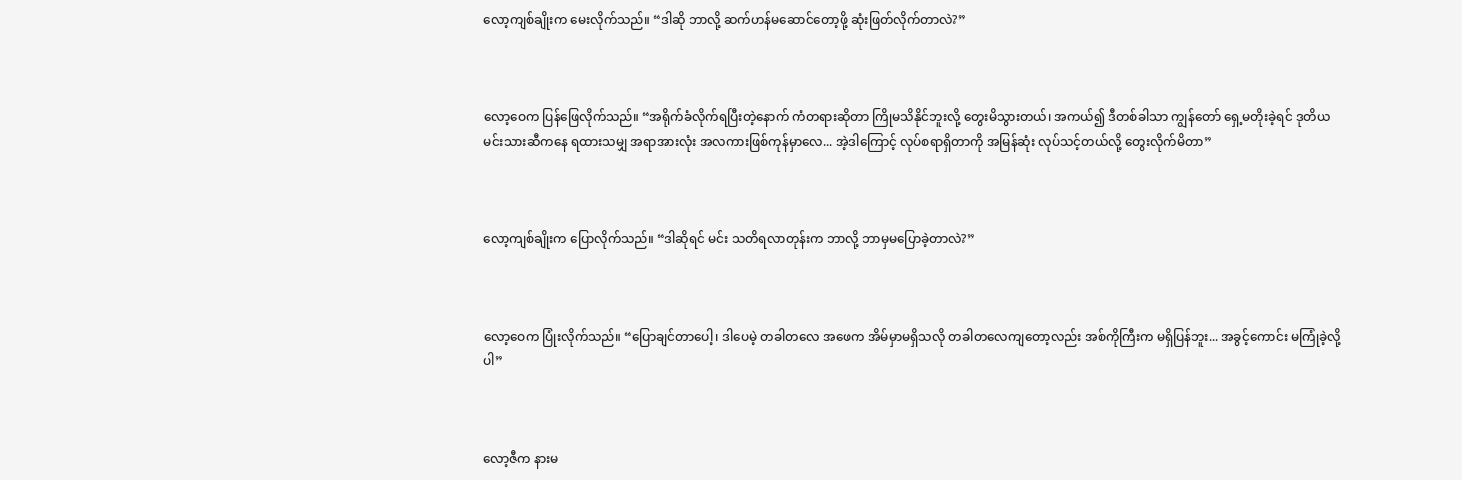လော့ကျစ်ချိုးက မေးလိုက်သည်။ “ဒါဆို ဘာလို့ ဆက်ဟန်မဆောင်တော့ဖို့ ဆုံးဖြတ်လိုက်တာလဲ?”



လော့ဝေက ပြန်ဖြေလိုက်သည်။ “အရိုက်ခံလိုက်ရပြီးတဲ့နောက် ကံတရားဆိုတာ ကြိုမသိနိုင်ဘူးလို့ တွေးမိသွားတယ်၊ အကယ်၍ ဒီတစ်ခါသာ ကျွန်တော် ရှေ့မတိုးခဲ့ရင် ဒုတိယမင်းသားဆီကနေ ရထားသမျှ အရာအားလုံး အလကားဖြစ်ကုန်မှာလေ... အဲ့ဒါကြောင့် လုပ်စရာရှိတာကို အမြန်ဆုံး လုပ်သင့်တယ်လို့ တွေးလိုက်မိတာ”



လော့ကျစ်ချိုးက ပြောလိုက်သည်။ “ဒါဆိုရင် မင်း သတိရလာတုန်းက ဘာလို့ ဘာမှမပြောခဲ့တာလဲ?”



လော့ဝေက ပြုံးလိုက်သည်။ “ပြောချင်တာပေါ့၊ ဒါပေမဲ့ တခါတလေ အဖေက အိမ်မှာမရှိသလို တခါတလေကျတော့လည်း အစ်ကိုကြီးက မရှိပြန်ဘူး... အခွင့်ကောင်း မကြုံခဲ့လို့ပါ”



လော့ဇီက နားမ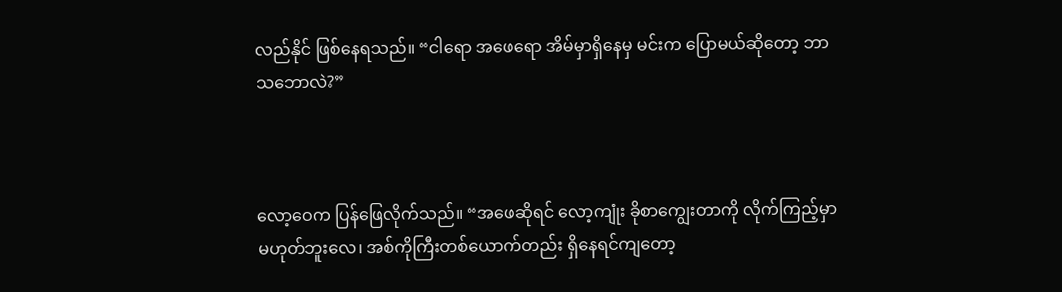လည်နိုင် ဖြစ်နေရသည်။ “ငါရော အဖေရော အိမ်မှာရှိနေမှ မင်းက ပြောမယ်ဆိုတော့ ဘာသဘောလဲ?”



လော့ဝေက ပြန်ဖြေလိုက်သည်။ “အဖေဆိုရင် လော့ကျုံး ခိုစာကျွေးတာကို လိုက်ကြည့်မှာ မဟုတ်ဘူးလေ၊ အစ်ကိုကြီးတစ်ယောက်တည်း ရှိနေရင်ကျတော့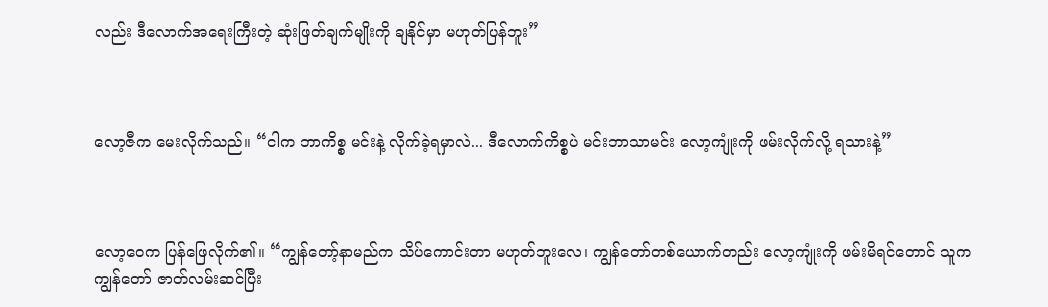လည်း ဒီလောက်အရေးကြီးတဲ့ ဆုံးဖြတ်ချက်မျိုးကို ချနိုင်မှာ မဟုတ်ပြန်ဘူး”



လော့ဇီက မေးလိုက်သည်။ “ငါက ဘာကိစ္စ မင်းနဲ့ လိုက်ခဲ့ရမှာလဲ... ဒီလောက်ကိစ္စပဲ မင်းဘာသာမင်း လော့ကျုံးကို ဖမ်းလိုက်လို့ ရသားနဲ့”



လော့ဝေက ပြန်ဖြေလိုက်၏။ “ကျွန်တော့်နာမည်က သိပ်ကောင်းတာ မဟုတ်ဘူးလေ၊ ကျွန်တော်တစ်ယောက်တည်း လော့ကျုံးကို ဖမ်းမိရင်တောင် သူက ကျွန်တော် ဇာတ်လမ်းဆင်ပြီး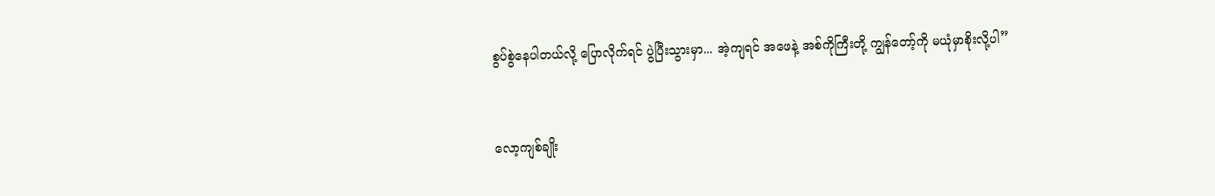စွပ်စွဲနေပါတယ်လို့ ပြောလိုက်ရင် ပွဲပြီးသွားမှာ... အဲ့ကျရင် အဖေနဲ့ အစ်ကိုကြီးတို့ ကျွန်တော့်ကို မယုံမှာစိုးလို့ပါ”



လော့ကျစ်ချိုး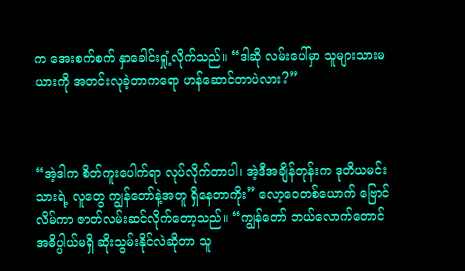က အေးစက်စက် နှာခေါင်းရှုံ့လိုက်သည်။ “ဒါဆို လမ်းပေါ်မှာ သူများသားမယားကို အတင်းလုခဲ့တာကရော ဟန်ဆောင်တာပဲလား?”



“အဲ့ဒါက စိတ်ကူးပေါက်ရာ လုပ်လိုက်တာပါ၊ အဲ့ဒီအချိန်တုန်းက ဒုတိယမင်းသားရဲ့ လူတွေ ကျွန်တော်နဲ့အတူ ရှိနေတာကိုး” လော့ဝေတစ်ယောက် ဗြောင်လိမ်ကာ ဇာတ်လမ်းဆင်လိုက်တော့သည်။ “ကျွန်တော် ဘယ်လောက်တောင် အဓိပ္ပါယ်မရှိ ဆိုးသွမ်းနိုင်လဲဆိုတာ သူ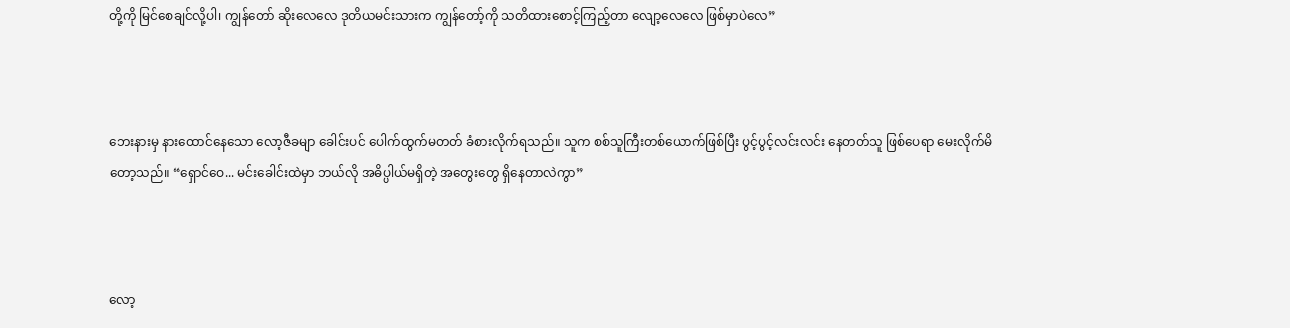တို့ကို မြင်စေချင်လို့ပါ၊ ကျွန်တော် ဆိုးလေလေ ဒုတိယမင်းသားက ကျွန်တော့်ကို သတိထားစောင့်ကြည့်တာ လျော့လေလေ ဖြစ်မှာပဲလေ”



ဘေးနားမှ နားထောင်နေသော လော့ဇီခမျာ ခေါင်းပင် ပေါက်ထွက်မတတ် ခံစားလိုက်ရသည်။ သူက စစ်သူကြီးတစ်ယောက်ဖြစ်ပြီး ပွင့်ပွင့်လင်းလင်း နေတတ်သူ ဖြစ်ပေရာ မေးလိုက်မိတော့သည်။ “ရှောင်ဝေ... မင်းခေါင်းထဲမှာ ဘယ်လို အဓိပ္ပါယ်မရှိတဲ့ အတွေးတွေ ရှိနေတာလဲကွာ”



လော့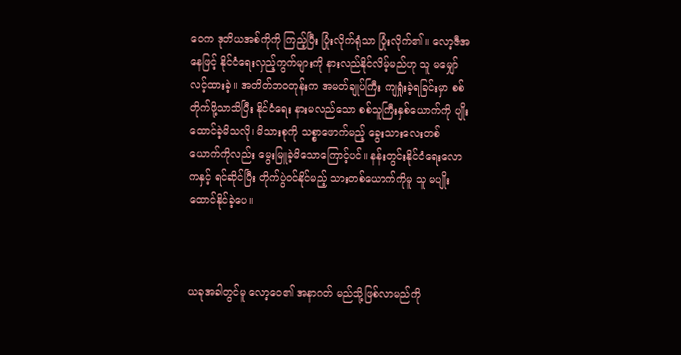ဝေက ဒုတိယအစ်ကိုကို ကြည့်ပြီး ပြုံးလိုက်ရုံသာ ပြုံးလိုက်၏။ လော့ဇီအနေဖြင့် နိုင်ငံရေးလှည့်ကွက်များကို နားလည်နိုင်လိမ့်မည်ဟု သူ မမျှော်လင့်ထားခဲ့။ အတိတ်ဘဝတုန်းက အမတ်ချုပ်ကြီး ကျရှုံးခဲ့ရခြင်းမှာ စစ်တိုက်ဖို့သာသိပြီး နိုင်ငံရေး နားမလည်သော စစ်သူကြီးနှစ်ယောက်ကို ပျိုးထောင်ခဲ့မိသလို၊ မိသားစုကို သစ္စာဖောက်မည့် ခွေးသားလေးတစ်ယောက်ကိုလည်း မွေးမြူခဲ့မိသောကြောင့်ပင်။ နန်းတွင်းနိုင်ငံရေးလောကနှင့် ရင်ဆိုင်ပြီး တိုက်ပွဲဝင်နိုင်မည့် သားတစ်ယောက်ကိုမူ သူ မပျိုးထောင်နိုင်ခဲ့ပေ။



ယခုအခါတွင်မူ လော့ဝေ၏ အနာဂတ် မည်သို့ဖြစ်လာမည်ကို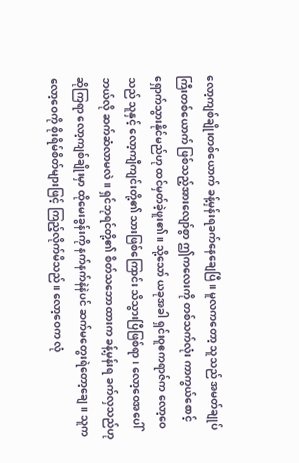လော့ကျစ်ချိုးတစ်ယောက် ခန့်မှန်းရခက်နေချေပြီ။ မူလကတော့ သူသည် အမတ်ချုပ်ကြီးတစ်ယောက် ဖြစ်သည့်အားလျော်စွာ ဤကလေးကို တစ်သက်လုံး ကာကွယ်စောင့်ရှောက်သွားနိုင်မည်ဟု ထင်မှတ်ခဲ့ဖူး၏။ သို့သော် ယခုအခါ ရှင်းဝူဧကရာဇ်က လော့ဝေသည် သူနှင့် လော့ကျီကျင်းတို့၏ သားဖြစ်ကြောင်း သိသွားပြီဖြစ်ရာ၊ လော့ဝေအပေါ် ဘယ်လို ဆက်ဆံလာမလဲ။ ရှင်ဘုရင်တို့၏ စိတ်သဘောထားက ခန့်မှန်းရ ခက်လှသည်ဟု ဆိုကြရာ လော့ကျစ်ချိုးမှာ ထိုမေးခွန်းကို နက်နက်နဲနဲပင် ဆက်မတွေးရဲတော့ချေ။ သူက လော့ဝေကို စိုးရိမ်စိတ်များဖြင့် ကြည့်လိုက်မိသည်။ လော့ဝေက လုံ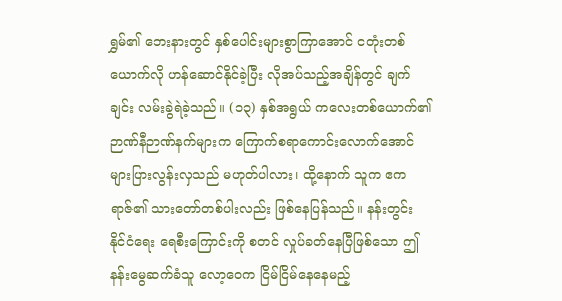ရွှမ်၏ ဘေးနားတွင် နှစ်ပေါင်းများစွာကြာအောင် ငတုံးတစ်ယောက်လို ဟန်ဆောင်နိုင်ခဲ့ပြီး လိုအပ်သည့်အချိန်တွင် ချက်ချင်း လမ်းခွဲရဲခဲ့သည်။ (၁၃) နှစ်အရွယ် ကလေးတစ်ယောက်၏ ဉာဏ်နီဉာဏ်နက်များက ကြောက်စရာကောင်းလောက်အောင် များပြားလွန်းလှသည် မဟုတ်ပါလား၊ ထို့နောက် သူက ဧကရာဇ်၏ သားတော်တစ်ပါးလည်း ဖြစ်နေပြန်သည်။ နန်းတွင်း နိုင်ငံရေး ရေစီးကြောင်းကို စတင် လှုပ်ခတ်နေပြီဖြစ်သော ဤနန်းမွေဆက်ခံသူ လော့ဝေက ငြိမ်ငြိမ်နေနေမည့်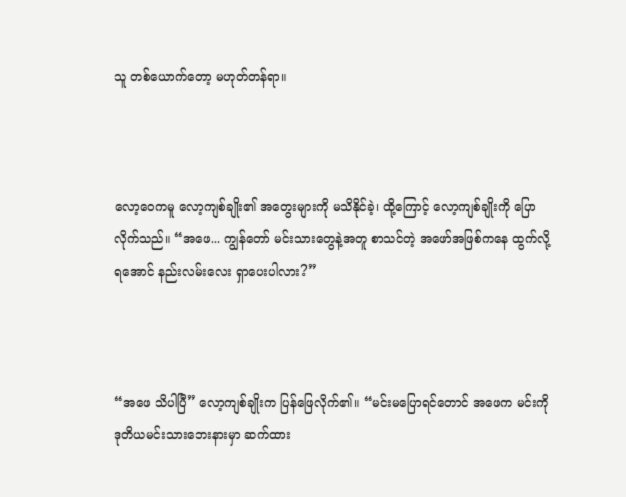သူ တစ်ယောက်တော့ မဟုတ်တန်ရာ။



လော့ဝေကမူ လော့ကျစ်ချိုး၏ အတွေးများကို မသိနိုင်ခဲ့၊ ထို့ကြောင့် လော့ကျစ်ချိုးကို ပြောလိုက်သည်။ “အဖေ... ကျွန်တော် မင်းသားတွေနဲ့အတူ စာသင်တဲ့ အဖော်အဖြစ်ကနေ ထွက်လို့ရအောင် နည်းလမ်းလေး ရှာပေးပါလား?”



“အဖေ သိပါပြီ” လော့ကျစ်ချိုးက ပြန်ဖြေလိုက်၏။ “မင်းမပြောရင်တောင် အဖေက မင်းကို ဒုတိယမင်းသားဘေးနားမှာ ဆက်ထား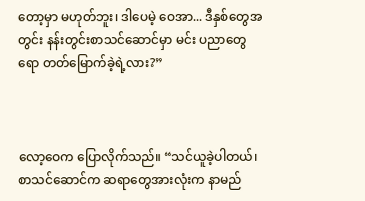တော့မှာ မဟုတ်ဘူး၊ ဒါပေမဲ့ ဝေအာ... ဒီနှစ်တွေအတွင်း နန်းတွင်းစာသင်ဆောင်မှာ မင်း ပညာတွေရော တတ်မြောက်ခဲ့ရဲ့လား?”



လော့ဝေက ပြောလိုက်သည်။ “သင်ယူခဲ့ပါတယ်၊ စာသင်ဆောင်က ဆရာတွေအားလုံးက နာမည်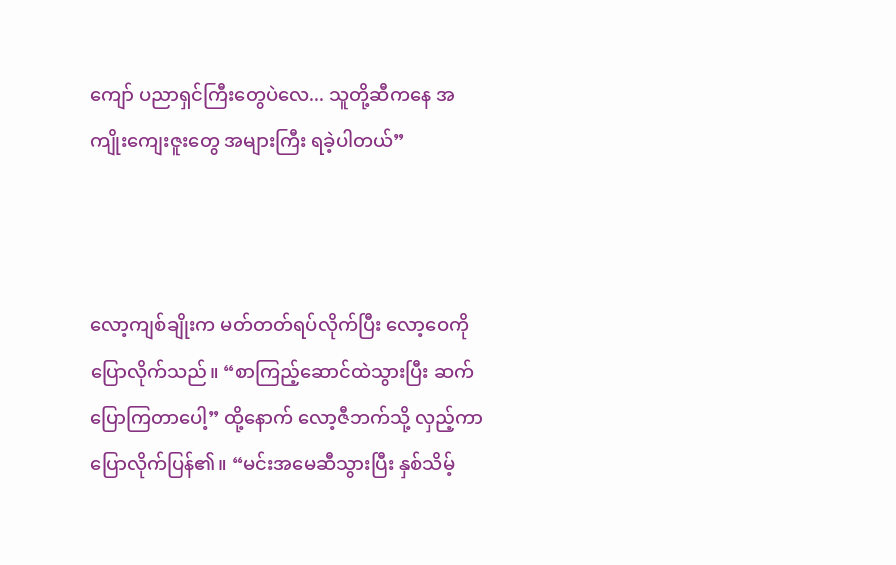ကျော် ပညာရှင်ကြီးတွေပဲလေ... သူတို့ဆီကနေ အကျိုးကျေးဇူးတွေ အများကြီး ရခဲ့ပါတယ်”



လော့ကျစ်ချိုးက မတ်တတ်ရပ်လိုက်ပြီး လော့ဝေကို ပြောလိုက်သည်။ “စာကြည့်ဆောင်ထဲသွားပြီး ဆက်ပြောကြတာပေါ့” ထို့နောက် လော့ဇီဘက်သို့ လှည့်ကာ ပြောလိုက်ပြန်၏။ “မင်းအမေဆီသွားပြီး နှစ်သိမ့်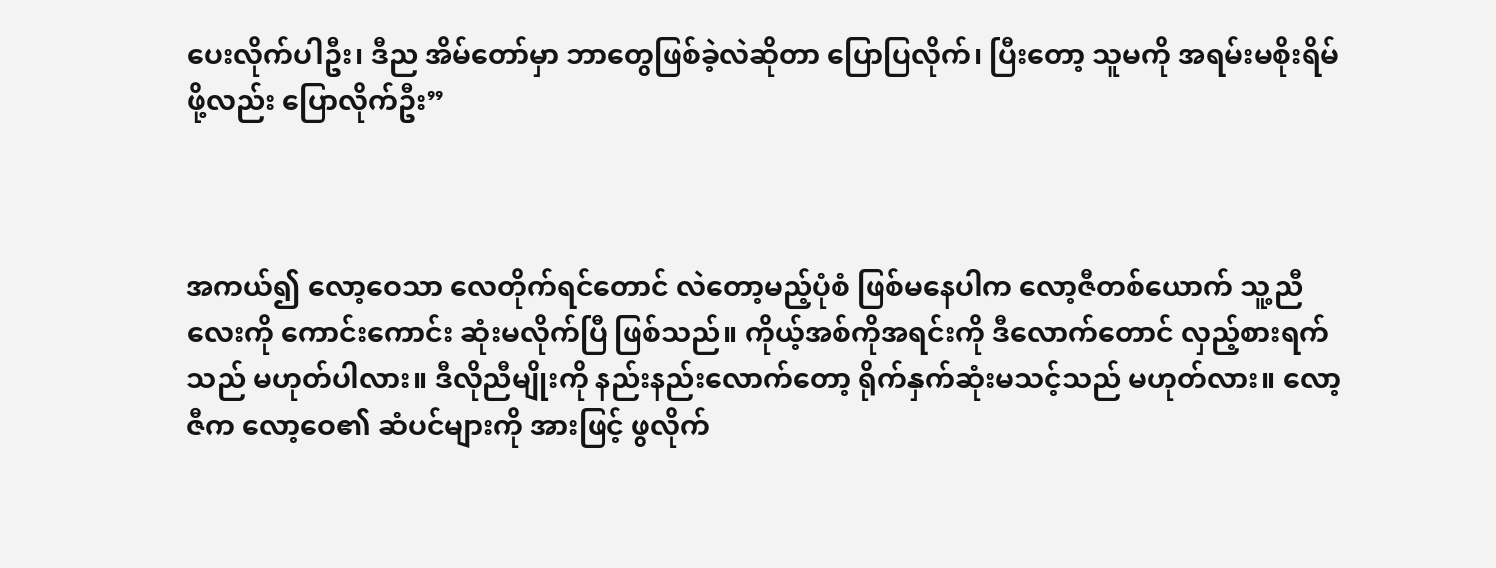ပေးလိုက်ပါဦး၊ ဒီည အိမ်တော်မှာ ဘာတွေဖြစ်ခဲ့လဲဆိုတာ ပြောပြလိုက်၊ ပြီးတော့ သူမကို အရမ်းမစိုးရိမ်ဖို့လည်း ပြောလိုက်ဦး”



အကယ်၍ လော့ဝေသာ လေတိုက်ရင်တောင် လဲတော့မည့်ပုံစံ ဖြစ်မနေပါက လော့ဇီတစ်ယောက် သူ့ညီလေးကို ကောင်းကောင်း ဆုံးမလိုက်ပြီ ဖြစ်သည်။ ကိုယ့်အစ်ကိုအရင်းကို ဒီလောက်တောင် လှည့်စားရက်သည် မဟုတ်ပါလား။ ဒီလိုညီမျိုးကို နည်းနည်းလောက်တော့ ရိုက်နှက်ဆုံးမသင့်သည် မဟုတ်လား။ လော့ဇီက လော့ဝေ၏ ဆံပင်များကို အားဖြင့် ဖွလိုက်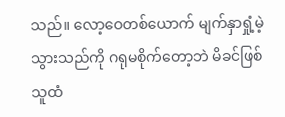သည်။ လော့ဝေတစ်ယောက် မျက်နှာရှုံ့မဲ့သွားသည်ကို ဂရုမစိုက်တော့ဘဲ မိခင်ဖြစ်သူထံ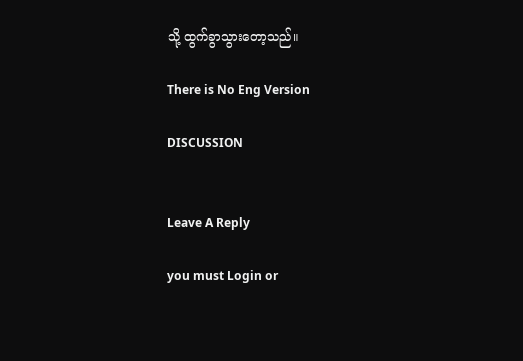သို့ ထွက်ခွာသွားတော့သည်။

There is No Eng Version

DISCUSSION


Leave A Reply

you must Login or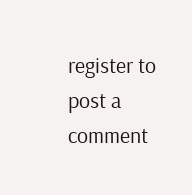register to post a comment